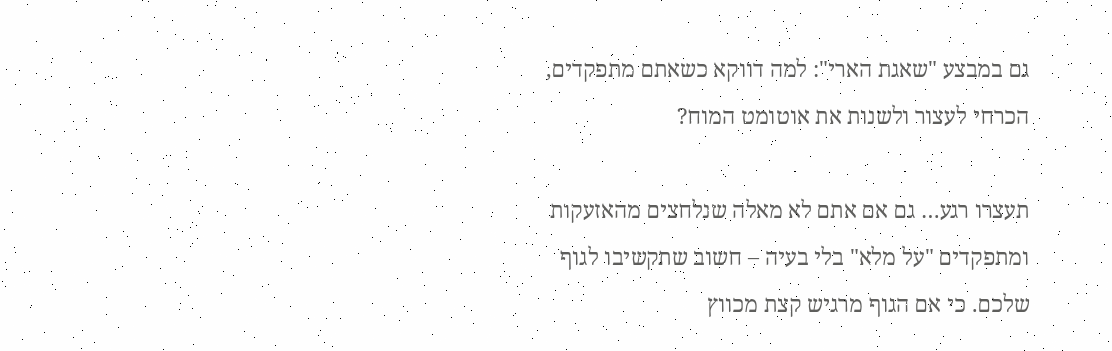גם במבצע "שאגת הארי": למה דווקא כשאתם מתפקדים, הכרחי לעצור ולשנות את אוטומט המוח?

תעצרו רגע… גם אם אתם לא מאלה שנלחצים מהאזעקות ומתפקדים "על מלא" בלי בעיה – חשוב שתקשיבו לגוף שלכם. כי אם הגוף מרגיש קצת מכווץ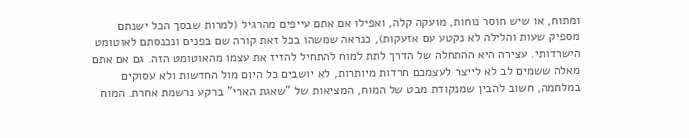ומתוח, או שיש חוסר נוחות, מועקה קלה, ואפילו אם אתם עייפים מהרגיל (למרות שבסך הכל ישנתם מספיק שעות והלילה לא נקטע עם אזעקות), כנראה שמשהו בכל זאת קורה שם בפנים ונכנסתם לאוטומט הישרדותי. עצירה היא ההתחלה של הדרך לתת למוח להתחיל להזיז את עצמו מהאוטומט הזה. גם אם אתם מאלה ששמים לב לא לייצר לעצמכם חרדות מיותרות, לא יושבים כל היום מול החדשות ולא עסוקים במלחמה, חשוב להבין שמנקודת מבט של המוח, המציאות של "שאגת הארי" ברקע נרשמת אחרת. המוח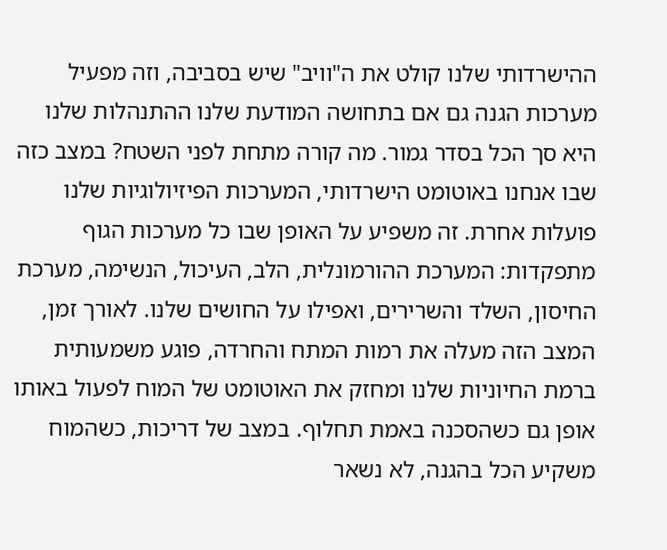ההישרדותי שלנו קולט את ה"וויב" שיש בסביבה, וזה מפעיל מערכות הגנה גם אם בתחושה המודעת שלנו ההתנהלות שלנו היא סך הכל בסדר גמור. מה קורה מתחת לפני השטח? במצב כזה שבו אנחנו באוטומט הישרדותי, המערכות הפיזיולוגיות שלנו פועלות אחרת. זה משפיע על האופן שבו כל מערכות הגוף מתפקדות: המערכת ההורמונלית, הלב, העיכול, הנשימה, מערכת החיסון, השלד והשרירים, ואפילו על החושים שלנו. לאורך זמן, המצב הזה מעלה את רמות המתח והחרדה, פוגע משמעותית ברמת החיוניות שלנו ומחזק את האוטומט של המוח לפעול באותו אופן גם כשהסכנה באמת תחלוף. במצב של דריכות, כשהמוח משקיע הכל בהגנה, לא נשאר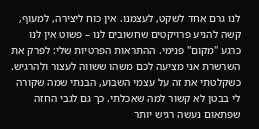לנו גרם אחד לשקט, לעצמנו. אין כוח ליצירה, למעוף, קשה להניע פרויקטים שחשובים לנו – פשוט אין לנו כרגע "מקום" פנימי. ההתראות הפרטיות שלי: לפרק את השרשרת אני מציעה לכם משהו ששווה לעצור ולהרגיש. כשקלטתי את זה על עצמי השבוע, הבנתי שמה שקורה לי בבטן לא קשור למה שאכלתי. כך גם לגבי החזה שפתאום נעשה רגיש יותר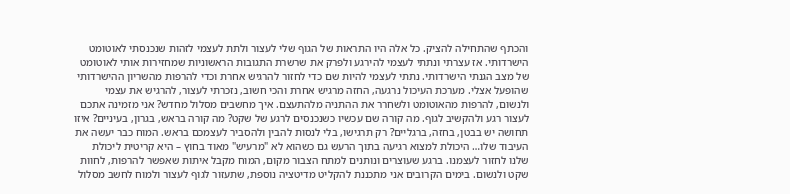והכתף שהתחילה להציק. כל אלה היו התראות של הגוף שלי לעצור ולתת לעצמי לזהות שנכנסתי לאוטומט הישרדותי. אז עצרתי ונתתי לעצמי להירגע ולפרק את שרשרת התגובות הראשוניות שמחזירות אותי לאוטומט של מצב הגנתי הישרדותי. נתתי לעצמי להיות שם כדי לחזור להרגיש אחרת וכדי להרפות מהשריון ההישרדותי שהופעל אצלי. מערכת העיכול נרגעה, החזה מרגיש אחרת והכי חשוב, נזכרתי לעצור, להרגיש את עצמי ולנשום, להרפות מהאוטומט ולשחרר את ההתניה מלהתעצם. איך מחשבים מסלול מחדש? אני מזמינה אתכם לעצור רגע ולהקשיב לגוף. מה קורה שם עכשיו כשנכנסים לרגע של שקט? מה קורה בראש, בגרון, בעיניים? איזו תחושה יש בבטן, בחזה, ברגליים? רק תרגישו, בלי לנסות להבין ולהסביר לעצמכם בראש. המוח כבר יעשה את העיבוד שלו… היכולת למצוא רגיעה בתוך הרעש גם כשהוא לא "מרעיש" מאוד בחוץ – היא קריטית ליכולת שלנו לחזור לעצמנו. ברגע שעוצרים ונותנים למתח הצבור מקום, המוח מקבל איתות שאפשר להרפות, לחוות שקט ולנשום. בימים הקרובים אני מתכננת להקליט מדיטציה נוספת, שתעזור לגוף לעצור ולמוח לחשב מסלול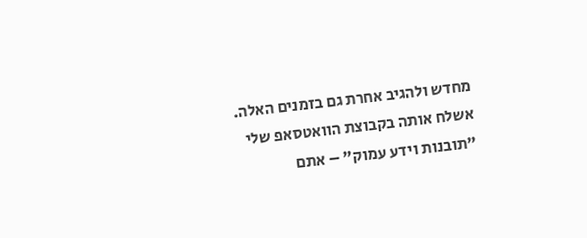מחדש ולהגיב אחרת גם בזמנים האלה. אשלח אותה בקבוצת הוואטסאפ שלי "תובנות וידע עמוק" – אתם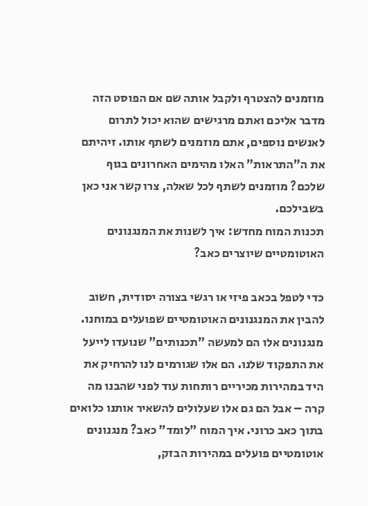מוזמנים להצטרף ולקבל אותה שם אם הפוסט הזה מדבר אליכם ואתם מרגישים שהוא יכול לתרום לאנשים נוספים, אתם מוזמנים לשתף אותו. זיהיתם את ה"התראות" האלו מהימים האחרונים בגוף שלכם? מוזמנים לשתף לכל שאלה, צרו קשר אני כאן בשבילכם.
תכנות המוח מחדש: איך לשנות את המנגנונים האוטומטיים שיוצרים כאב?

כדי לטפל בכאב פיזי או רגשי בצורה יסודית, חשוב להבין את המנגנונים האוטומטיים שפועלים במוחנו. מנגנונים אלו הם למעשה "תכנותים" שנועדו לייעל את התפקוד שלנו. הם אלו שגורמים לנו להרחיק את היד במהירות מכיריים רותחות עוד לפני שהבנו מה קרה – אבל הם גם אלו שעלולים להשאיר אותנו כלואים בתוך כאב כרוני. איך המוח "לומד" כאב? מנגנונים אוטומטיים פועלים במהירות הבזק,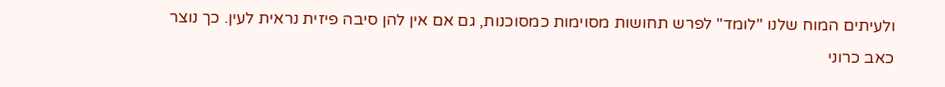ולעיתים המוח שלנו "לומד" לפרש תחושות מסוימות כמסוכנות, גם אם אין להן סיבה פיזית נראית לעין. כך נוצר כאב כרוני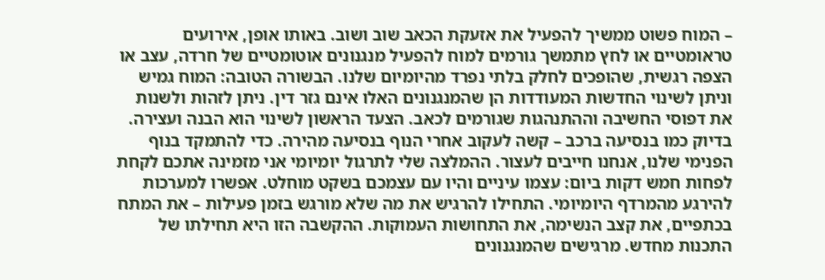– המוח פשוט ממשיך להפעיל את אזעקת הכאב שוב ושוב. באותו אופן, אירועים טראומטיים או לחץ מתמשך גורמים למוח להפעיל מנגנונים אוטומטיים של חרדה, עצב או הצפה רגשית, שהופכים לחלק בלתי נפרד מהיומיום שלנו. הבשורה הטובה: המוח גמיש וניתן לשינוי החדשות המעודדות הן שהמנגנונים האלו אינם גזר דין. ניתן לזהות ולשנות את דפוסי החשיבה וההתנהגות שגורמים לכאב. הצעד הראשון לשינוי הוא הבנה ועצירה. בדיוק כמו בנסיעה ברכב – קשה לעקוב אחרי הנוף בנסיעה מהירה. כדי להתמקד בנוף הפנימי שלנו, אנחנו חייבים לעצור. ההמלצה שלי לתרגול יומיומי אני מזמינה אתכם לקחת לפחות חמש דקות ביום: עצמו עיניים והיו עם עצמכם בשקט מוחלט. אפשרו למערכות להירגע מהמרדף היומיומי. התחילו להרגיש את מה שלא מורגש בזמן פעילות – את המתח בכתפיים, את קצב הנשימה, את התחושות העמוקות. ההקשבה הזו היא תחילתו של התכנות מחדש. מרגישים שהמנגנונים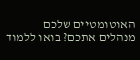האוטומטיים שלכם מנהלים אתכם? בואו ללמוד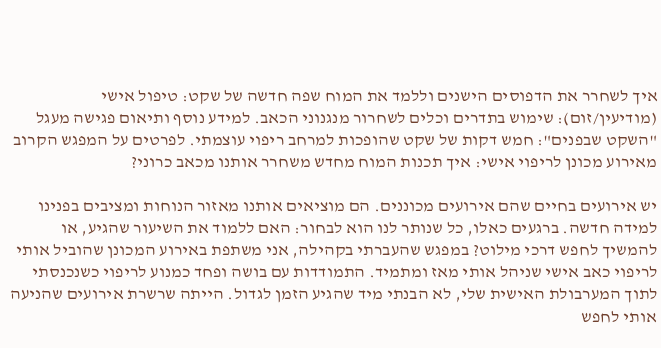איך לשחרר את הדפוסים הישנים וללמד את המוח שפה חדשה של שקט: טיפול אישי (מודיעין/זום): שימוש בתדרים וכלים לשחרור מנגנוני הכאב. למידע נוסף ותיאום פגישה מעגל "השקט שבפנים": חמש דקות של שקט שהופכות למרחב ריפוי עוצמתי. לפרטים על המפגש הקרוב
מאירוע מכונן לריפוי אישי: איך תכנות המוח מחדש משחרר אותנו מכאב כרוני?

יש אירועים בחיים שהם אירועים מכוננים. הם מוציאים אותנו מאזור הנוחות ומציבים בפנינו למידה חדשה. ברגעים כאלו, כל שנותר לנו הוא לבחור: האם ללמוד את השיעור שהגיע, או להמשיך לחפש דרכי מילוט? במפגש שהעברתי בקהילה, אני משתפת באירוע המכונן שהוביל אותי לריפוי כאב אישי שניהל אותי מאז ומתמיד. התמודדות עם בושה ופחד כמנוע לריפוי כשנכנסתי לתוך המערבולת האישית שלי, לא הבנתי מיד שהגיע הזמן לגדול. הייתה שרשרת אירועים שהניעה אותי לחפש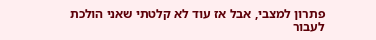פתרון למצבי, אבל אז עוד לא קלטתי שאני הולכת לעבור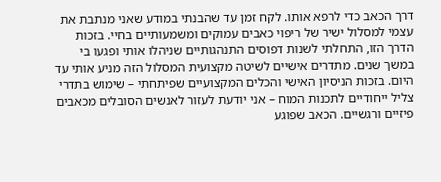דרך הכאב כדי לרפא אותו. לקח זמן עד שהבנתי במודע שאני מנתבת את עצמי למסלול ישיר של ריפוי כאבים עמוקים ומשמעותיים בחיי. בזכות הדרך הזו, התחלתי לשנות דפוסים התנהגותיים שניהלו אותי ופגעו בי במשך שנים. מתדרים אישיים לשיטה מקצועית המסלול הזה מניע אותי עד היום. בזכות הניסיון האישי והכלים המקצועיים שפיתחתי – שימוש בתדרי צליל ייחודיים לתכנות המוח – אני יודעת לעזור לאנשים הסובלים מכאבים פיזיים ורגשיים. הכאב שפוגע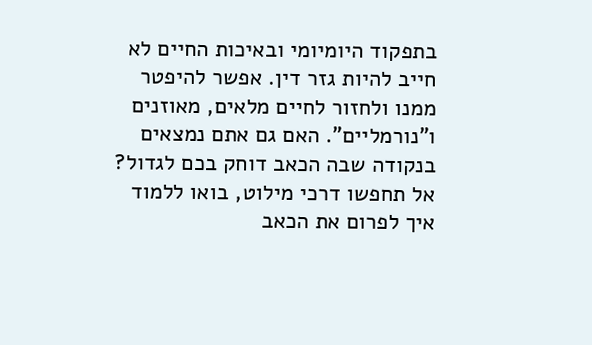בתפקוד היומיומי ובאיכות החיים לא חייב להיות גזר דין. אפשר להיפטר ממנו ולחזור לחיים מלאים, מאוזנים ו"נורמליים". האם גם אתם נמצאים בנקודה שבה הכאב דוחק בכם לגדול? אל תחפשו דרכי מילוט, בואו ללמוד איך לפרום את הכאב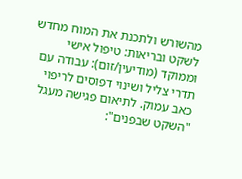מהשורש ולתכנת את המוח מחדש לשקט ובריאות: טיפול אישי וממוקד (מודיעין/זום): עבודה עם תדרי צליל ושינוי דפוסים לריפוי כאב עמוק. לתיאום פגישה מעגל "השקט שבפנים":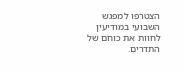הצטרפו למפגש השבועי במודיעין לחוות את כוחם של התדרים.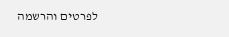לפרטים והרשמה